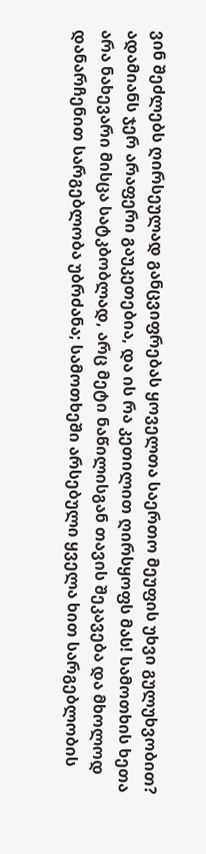ვინ შეძლებს ღირსეულად განცვიფრებას ყოველთა საერთო მეუფის უხვი გულუხვობით? ადამიანს ჯერ არაფერი გაუკეთებია, და ის რა კეთილით ღირსყოფს მას! სამოთხის ხეთა არა ნახევარი მისცა სატკბობლად, არც მეტი ნაწილისგან თავის შეკავება და მხოლოდ დანარჩენით სარგებლობა უბრძანა; სამოთხეში არსებული ყველა ხით სარგებლობის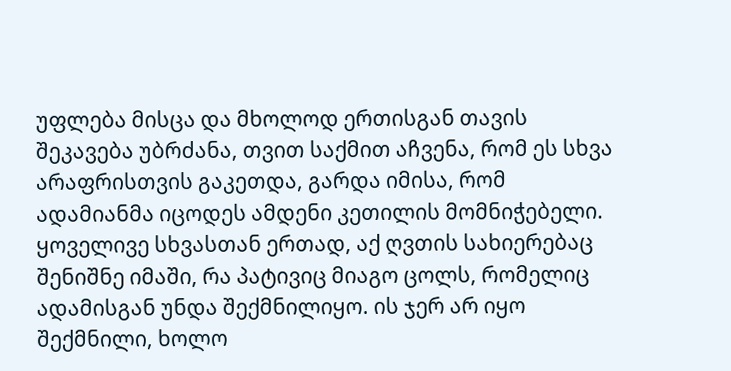უფლება მისცა და მხოლოდ ერთისგან თავის შეკავება უბრძანა, თვით საქმით აჩვენა, რომ ეს სხვა არაფრისთვის გაკეთდა, გარდა იმისა, რომ ადამიანმა იცოდეს ამდენი კეთილის მომნიჭებელი. ყოველივე სხვასთან ერთად, აქ ღვთის სახიერებაც შენიშნე იმაში, რა პატივიც მიაგო ცოლს, რომელიც ადამისგან უნდა შექმნილიყო. ის ჯერ არ იყო შექმნილი, ხოლო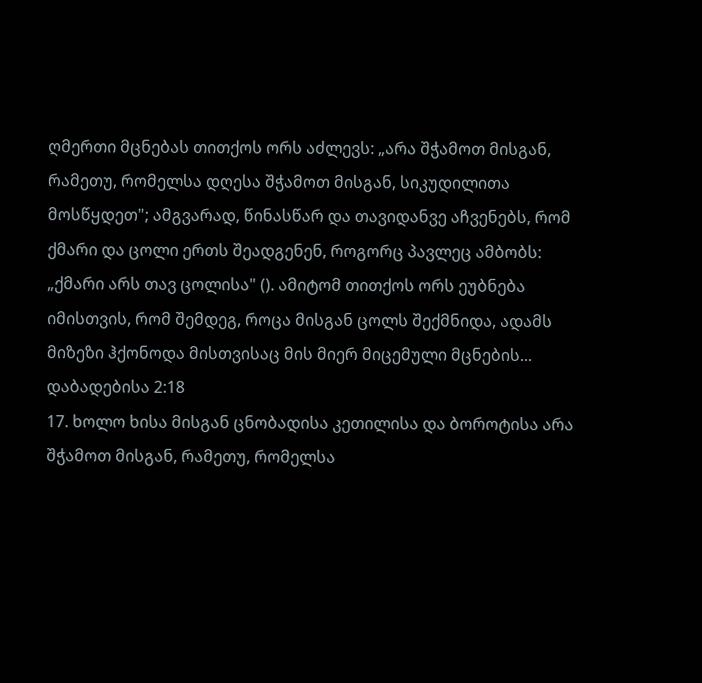ღმერთი მცნებას თითქოს ორს აძლევს: „არა შჭამოთ მისგან, რამეთუ, რომელსა დღესა შჭამოთ მისგან, სიკუდილითა მოსწყდეთ"; ამგვარად, წინასწარ და თავიდანვე აჩვენებს, რომ ქმარი და ცოლი ერთს შეადგენენ, როგორც პავლეც ამბობს: „ქმარი არს თავ ცოლისა" (). ამიტომ თითქოს ორს ეუბნება იმისთვის, რომ შემდეგ, როცა მისგან ცოლს შექმნიდა, ადამს მიზეზი ჰქონოდა მისთვისაც მის მიერ მიცემული მცნების...
დაბადებისა 2:18
17. ხოლო ხისა მისგან ცნობადისა კეთილისა და ბოროტისა არა შჭამოთ მისგან, რამეთუ, რომელსა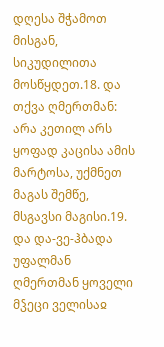დღესა შჭამოთ მისგან, სიკუდილითა მოსწყდეთ.18. და თქვა ღმერთმან: არა კეთილ არს ყოფად კაცისა ამის მარტოსა, უქმნეთ მაგას შემწე, მსგავსი მაგისი.19. და და-ვე-ჰბადა უფალმან ღმერთმან ყოველი მჴეცი ველისაჲ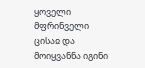ყოველი მფრინველი ცისაჲ და მოიყვანნა იგინი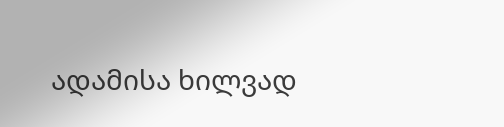ადამისა ხილვად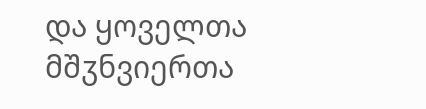და ყოველთა მშჳნვიერთა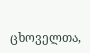ცხოველთა,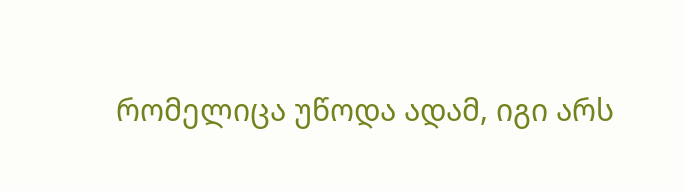რომელიცა უწოდა ადამ, იგი არს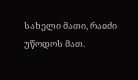სახელი მათი, რაჲძი უწოდოს მათ.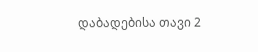დაბადებისა თავი 2